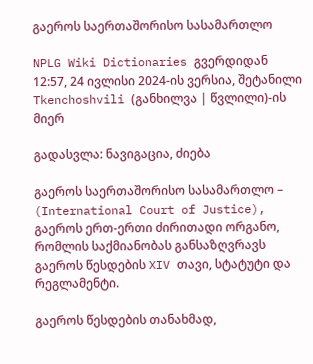გაეროს საერთაშორისო სასამართლო

NPLG Wiki Dictionaries გვერდიდან
12:57, 24 ივლისი 2024-ის ვერსია, შეტანილი Tkenchoshvili (განხილვა | წვლილი)-ის მიერ

გადასვლა: ნავიგაცია, ძიება

გაეროს საერთაშორისო სასამართლო – (International Court of Justice), გაეროს ერთ-ერთი ძირითადი ორგანო, რომლის საქმიანობას განსაზღვრავს გაეროს წესდების XIV თავი, სტატუტი და რეგლამენტი.

გაეროს წესდების თანახმად,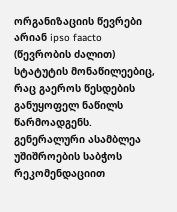ორგანიზაციის წევრები არიან ipso faacto (წევრობის ძალით) სტატუტის მონაწილეებიც, რაც გაეროს წესდების განუყოფელ ნაწილს წარმოადგენს. გენერალური ასამბლეა უშიშროების საბჭოს რეკომენდაციით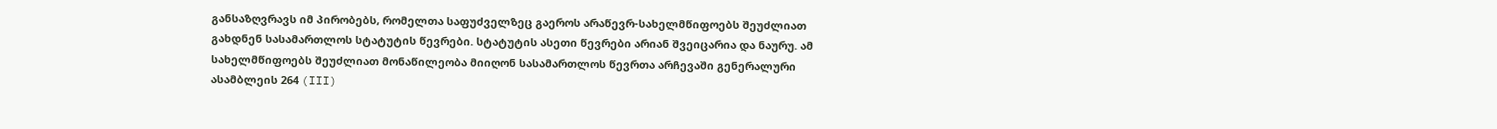განსაზღვრავს იმ პირობებს, რომელთა საფუძველზეც გაეროს არაწევრ-სახელმწიფოებს შეუძლიათ გახდნენ სასამართლოს სტატუტის წევრები. სტატუტის ასეთი წევრები არიან შვეიცარია და ნაურუ. ამ სახელმწიფოებს შეუძლიათ მონაწილეობა მიიღონ სასამართლოს წევრთა არჩევაში გენერალური ასამბლეის 264 (III)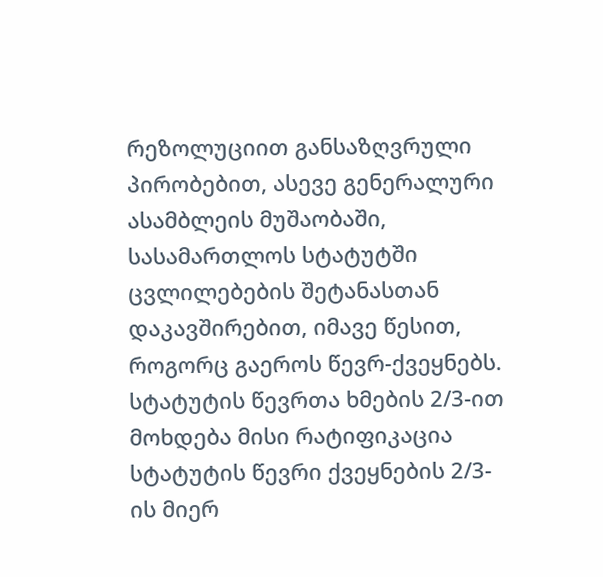რეზოლუციით განსაზღვრული პირობებით, ასევე გენერალური ასამბლეის მუშაობაში, სასამართლოს სტატუტში ცვლილებების შეტანასთან დაკავშირებით, იმავე წესით, როგორც გაეროს წევრ-ქვეყნებს. სტატუტის წევრთა ხმების 2/3-ით მოხდება მისი რატიფიკაცია სტატუტის წევრი ქვეყნების 2/3-ის მიერ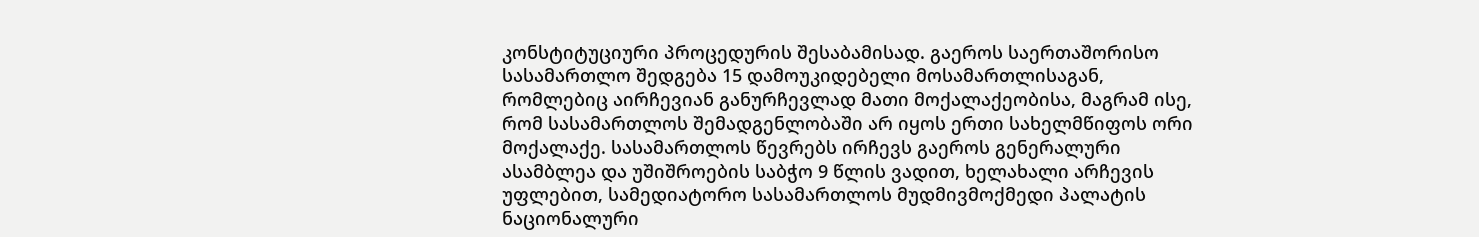კონსტიტუციური პროცედურის შესაბამისად. გაეროს საერთაშორისო სასამართლო შედგება 15 დამოუკიდებელი მოსამართლისაგან, რომლებიც აირჩევიან განურჩევლად მათი მოქალაქეობისა, მაგრამ ისე, რომ სასამართლოს შემადგენლობაში არ იყოს ერთი სახელმწიფოს ორი მოქალაქე. სასამართლოს წევრებს ირჩევს გაეროს გენერალური ასამბლეა და უშიშროების საბჭო 9 წლის ვადით, ხელახალი არჩევის უფლებით, სამედიატორო სასამართლოს მუდმივმოქმედი პალატის ნაციონალური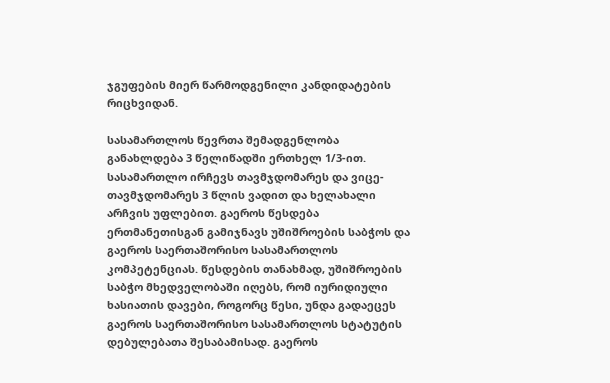ჯგუფების მიერ წარმოდგენილი კანდიდატების რიცხვიდან.

სასამართლოს წევრთა შემადგენლობა განახლდება 3 წელიწადში ერთხელ 1/3-ით. სასამართლო ირჩევს თავმჯდომარეს და ვიცე-თავმჯდომარეს 3 წლის ვადით და ხელახალი არჩვის უფლებით. გაეროს წესდება ერთმანეთისგან გამიჯნავს უშიშროების საბჭოს და გაეროს საერთაშორისო სასამართლოს კომპეტენციას. წესდების თანახმად, უშიშროების საბჭო მხედველობაში იღებს, რომ იურიდიული ხასიათის დავები, როგორც წესი, უნდა გადაეცეს გაეროს საერთაშორისო სასამართლოს სტატუტის დებულებათა შესაბამისად. გაეროს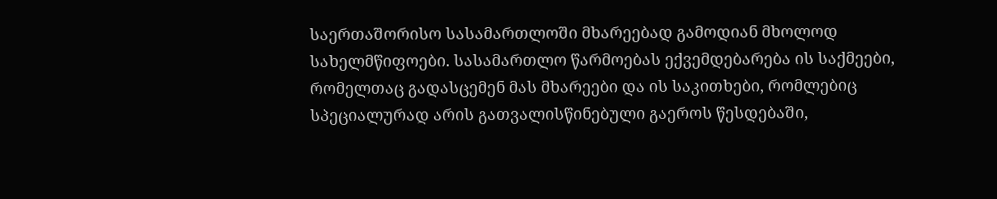საერთაშორისო სასამართლოში მხარეებად გამოდიან მხოლოდ სახელმწიფოები. სასამართლო წარმოებას ექვემდებარება ის საქმეები, რომელთაც გადასცემენ მას მხარეები და ის საკითხები, რომლებიც სპეციალურად არის გათვალისწინებული გაეროს წესდებაში,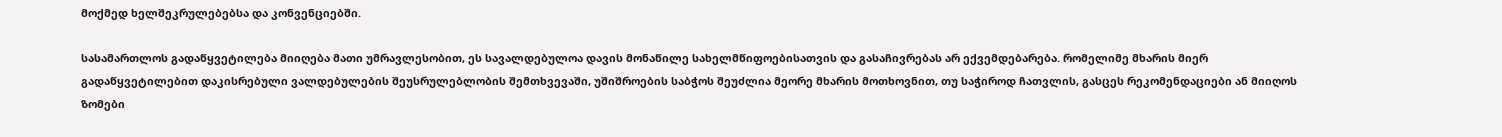მოქმედ ხელშეკრულებებსა და კონვენციებში.

სასამართლოს გადაწყვეტილება მიიღება მათი უმრავლესობით, ეს სავალდებულოა დავის მონაწილე სახელმწიფოებისათვის და გასაჩივრებას არ ექვემდებარება. რომელიმე მხარის მიერ გადაწყვეტილებით დაკისრებული ვალდებულების შეუსრულებლობის შემთხვევაში, უშიშროების საბჭოს შეუძლია მეორე მხარის მოთხოვნით, თუ საჭიროდ ჩათვლის, გასცეს რეკომენდაციები ან მიიღოს ზომები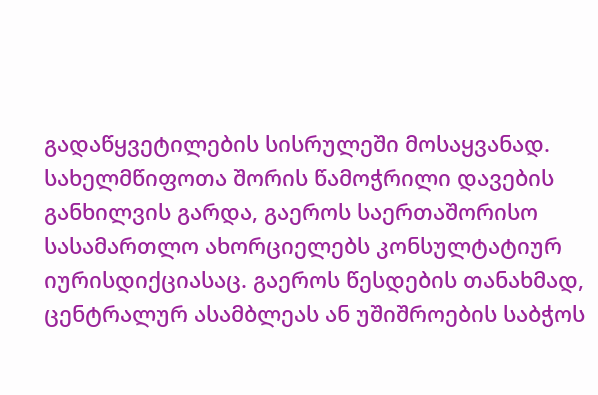გადაწყვეტილების სისრულეში მოსაყვანად. სახელმწიფოთა შორის წამოჭრილი დავების განხილვის გარდა, გაეროს საერთაშორისო სასამართლო ახორციელებს კონსულტატიურ იურისდიქციასაც. გაეროს წესდების თანახმად, ცენტრალურ ასამბლეას ან უშიშროების საბჭოს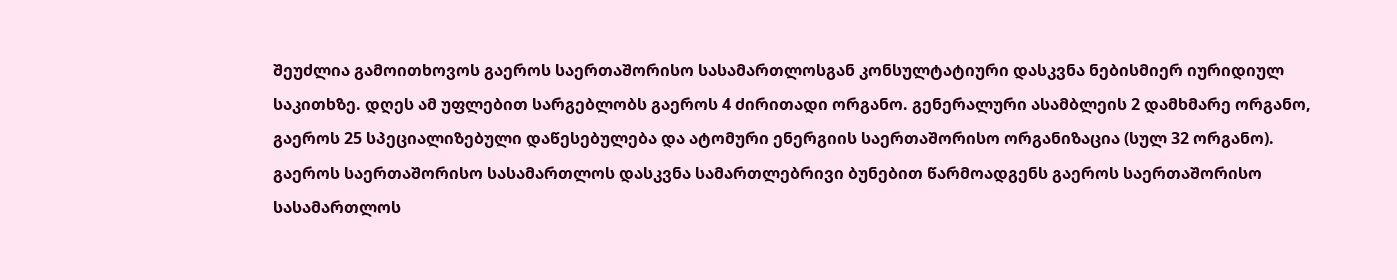შეუძლია გამოითხოვოს გაეროს საერთაშორისო სასამართლოსგან კონსულტატიური დასკვნა ნებისმიერ იურიდიულ საკითხზე. დღეს ამ უფლებით სარგებლობს გაეროს 4 ძირითადი ორგანო. გენერალური ასამბლეის 2 დამხმარე ორგანო, გაეროს 25 სპეციალიზებული დაწესებულება და ატომური ენერგიის საერთაშორისო ორგანიზაცია (სულ 32 ორგანო). გაეროს საერთაშორისო სასამართლოს დასკვნა სამართლებრივი ბუნებით წარმოადგენს გაეროს საერთაშორისო სასამართლოს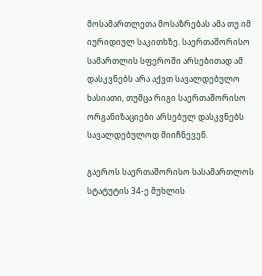მოსამართლეთა მოსაზრებას ამა თუ იმ იურიდიულ საკითხზე. საერთაშორისო სამართლის სფეროში არსებითად ამ დასკვნებს არა აქვთ სავალდებულო ხასიათი, თუმცა რიგი საერთაშორისო ორგანიზაციები არსებულ დასკვნებს სავალდებულოდ მიიჩნევენ.

გაეროს საერთაშორისო სასამართლოს სტატუტის 34-ე მუხლის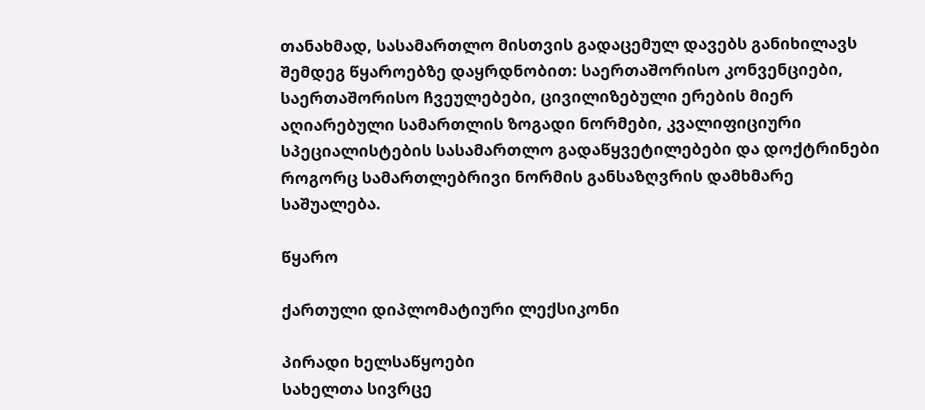თანახმად, სასამართლო მისთვის გადაცემულ დავებს განიხილავს შემდეგ წყაროებზე დაყრდნობით: საერთაშორისო კონვენციები, საერთაშორისო ჩვეულებები, ცივილიზებული ერების მიერ აღიარებული სამართლის ზოგადი ნორმები, კვალიფიციური სპეციალისტების სასამართლო გადაწყვეტილებები და დოქტრინები როგორც სამართლებრივი ნორმის განსაზღვრის დამხმარე საშუალება.

წყარო

ქართული დიპლომატიური ლექსიკონი

პირადი ხელსაწყოები
სახელთა სივრცე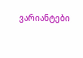ვარიანტები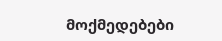მოქმედებები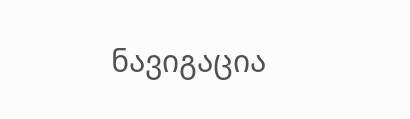ნავიგაცია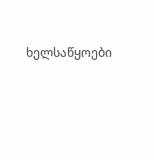ხელსაწყოები